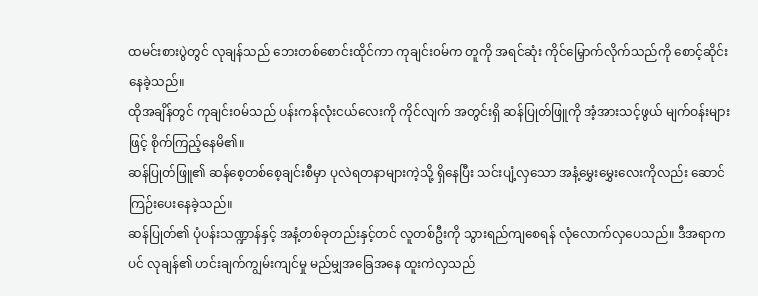ထမင်းစားပွဲတွင် လုချန်သည် ဘေးတစ်စောင်းထိုင်ကာ ကုချင်း၀မ်က တူကို အရင်ဆုံး ကိုင်မြှောက်လိုက်သည်ကို စောင့်ဆိုင်းနေခဲ့သည်။
ထိုအချိန်တွင် ကုချင်း၀မ်သည် ပန်းကန်လုံးငယ်လေးကို ကိုင်လျက် အတွင်းရှိ ဆန်ပြုတ်ဖြူကို အံ့အားသင့်ဖွယ် မျက်ဝန်းများဖြင့် စိုက်ကြည့်နေမိ၏။
ဆန်ပြုတ်ဖြူ၏ ဆန်စေ့တစ်စေ့ချင်းစီမှာ ပုလဲရတနာများကဲ့သို့ ရှိနေပြီး သင်းပျံ့လှသော အနံ့မွှေးမွှေးလေးကိုလည်း ဆောင်ကြဉ်းပေးနေခဲ့သည်။
ဆန်ပြုတ်၏ ပုံပန်းသဏ္ဍာန်နှင့် အနံ့တစ်ခုတည်းနှင့်တင် လူတစ်ဦးကို သွားရည်ကျစေရန် လုံလောက်လှပေသည်။ ဒီအရာကပင် လုချန်၏ ဟင်းချက်ကျွမ်းကျင်မှု မည်မျှအခြေအနေ ထူးကဲလှသည်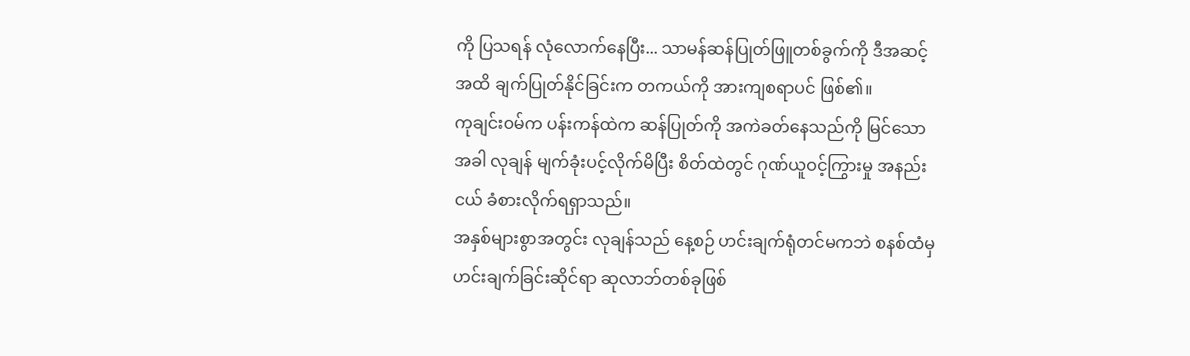ကို ပြသရန် လုံလောက်နေပြီး... သာမန်ဆန်ပြုတ်ဖြူတစ်ခွက်ကို ဒီအဆင့်အထိ ချက်ပြုတ်နိုင်ခြင်းက တကယ်ကို အားကျစရာပင် ဖြစ်၏။
ကုချင်း၀မ်က ပန်းကန်ထဲက ဆန်ပြုတ်ကို အကဲခတ်နေသည်ကို မြင်သောအခါ လုချန် မျက်ခုံးပင့်လိုက်မိပြီး စိတ်ထဲတွင် ဂုဏ်ယူဝင့်ကြွားမှု အနည်းငယ် ခံစားလိုက်ရရှာသည်။
အနှစ်များစွာအတွင်း လုချန်သည် နေ့စဉ် ဟင်းချက်ရုံတင်မကဘဲ စနစ်ထံမှ ဟင်းချက်ခြင်းဆိုင်ရာ ဆုလာဘ်တစ်ခုဖြစ်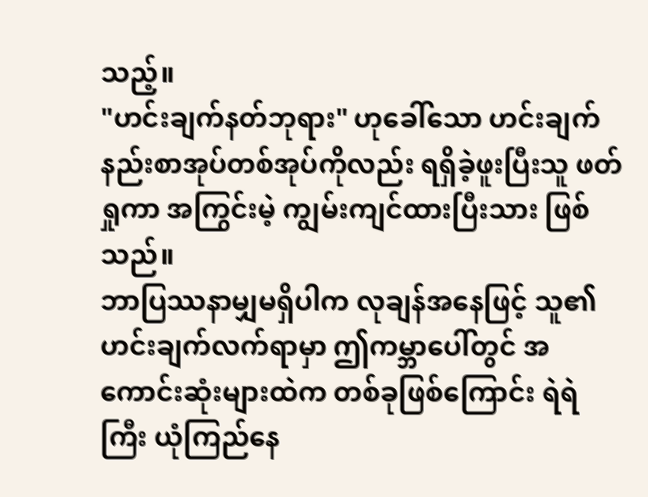သည့်။
"ဟင်းချက်နတ်ဘုရား" ဟုခေါ်သော ဟင်းချက်နည်းစာအုပ်တစ်အုပ်ကိုလည်း ရရှိခဲ့ဖူးပြီးသူ ဖတ်ရှုကာ အကြွင်းမဲ့ ကျွမ်းကျင်ထားပြီးသား ဖြစ်သည်။
ဘာပြဿနာမျှမရှိပါက လုချန်အနေဖြင့် သူ၏ ဟင်းချက်လက်ရာမှာ ဤကမ္ဘာပေါ်တွင် အကောင်းဆုံးများထဲက တစ်ခုဖြစ်ကြောင်း ရဲရဲကြီး ယုံကြည်နေ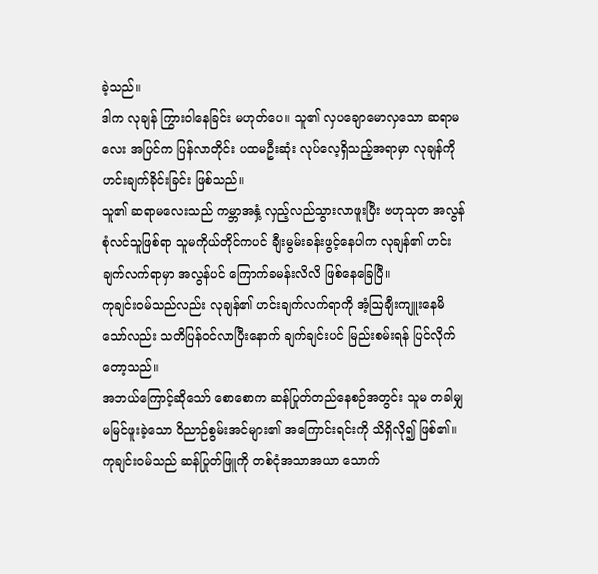ခဲ့သည်။
ဒါက လုချန် ကြွားဝါနေခြင်း မဟုတ်ပေ။ သူ၏ လှပချောမောလှသော ဆရာမလေး အပြင်က ပြန်လာတိုင်း ပထမဦးဆုံး လုပ်လေ့ရှိသည့်အရာမှာ လုချန်ကို ဟင်းချက်ခိုင်းခြင်း ဖြစ်သည်။
သူ၏ ဆရာမလေးသည် ကမ္ဘာအနှံ့ လှည့်လည်သွားလာဖူးပြီး ဗဟုသုတ အလွန်စုံလင်သူဖြစ်ရာ သူမကိုယ်တိုင်ကပင် ချီးမွမ်းခန်းဖွင့်နေပါက လုချန်၏ ဟင်းချက်လက်ရာမှာ အလွန်ပင် ကြောက်ခမန်းလိလိ ဖြစ်နေခြေပြီ။
ကုချင်း၀မ်သည်လည်း လုချန်၏ ဟင်းချက်လက်ရာကို အံ့ဩချီးကျူးနေမိသော်လည်း သတိပြန်ဝင်လာပြီးနောက် ချက်ချင်းပင် မြည်းစမ်းရန် ပြင်လိုက်တော့သည်။
အဘယ်ကြောင့်ဆိုသော် စောစောက ဆန်ပြုတ်တည်နေစဉ်အတွင်း သူမ တခါမျှ မမြင်ဖူးခဲ့သော ဝိညာဉ်စွမ်းအင်များ၏ အကြောင်းရင်းကို သိရှိလို၍ ဖြစ်၏။
ကုချင်း၀မ်သည် ဆန်ပြုတ်ဖြူကို တစ်ငုံအသာအယာ သောက်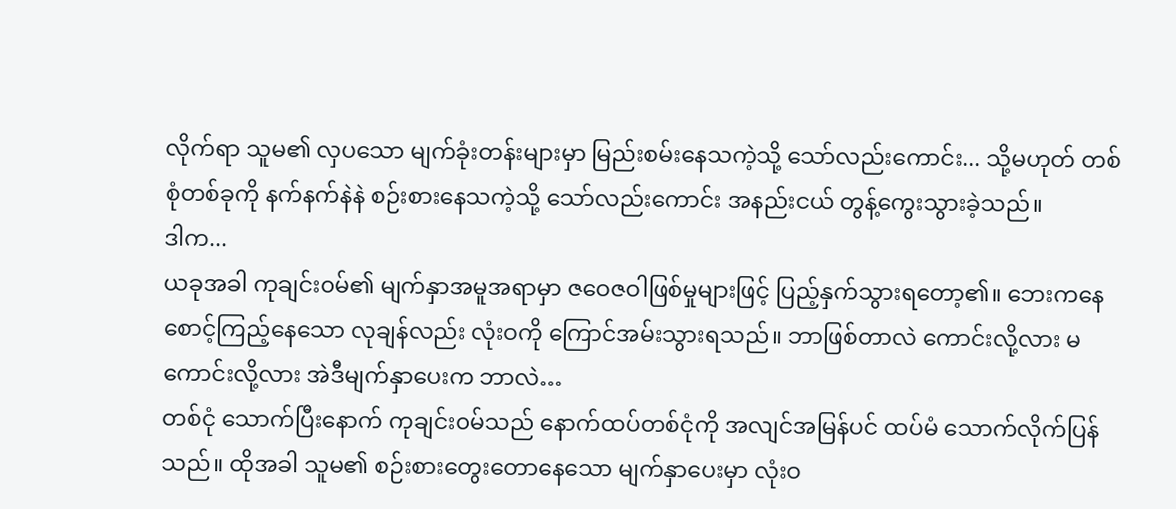လိုက်ရာ သူမ၏ လှပသော မျက်ခုံးတန်းများမှာ မြည်းစမ်းနေသကဲ့သို့ သော်လည်းကောင်း... သို့မဟုတ် တစ်စုံတစ်ခုကို နက်နက်နဲနဲ စဉ်းစားနေသကဲ့သို့ သော်လည်းကောင်း အနည်းငယ် တွန့်ကွေးသွားခဲ့သည်။
ဒါက...
ယခုအခါ ကုချင်း၀မ်၏ မျက်နှာအမူအရာမှာ ဇဝေဇဝါဖြစ်မှုများဖြင့် ပြည့်နှက်သွားရတော့၏။ ဘေးကနေ စောင့်ကြည့်နေသော လုချန်လည်း လုံးဝကို ကြောင်အမ်းသွားရသည်။ ဘာဖြစ်တာလဲ ကောင်းလို့လား မကောင်းလို့လား အဲဒီမျက်နှာပေးက ဘာလဲ…
တစ်ငုံ သောက်ပြီးနောက် ကုချင်း၀မ်သည် နောက်ထပ်တစ်ငုံကို အလျင်အမြန်ပင် ထပ်မံ သောက်လိုက်ပြန်သည်။ ထိုအခါ သူမ၏ စဉ်းစားတွေးတောနေသော မျက်နှာပေးမှာ လုံးဝ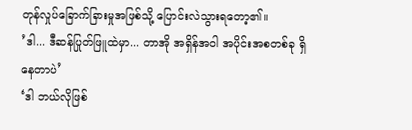တုန်လှုပ်ခြောက်ခြားမှုအဖြစ်သို့ ပြောင်းလဲသွားရတော့၏။
’ဒါ... ဒီဆန်ပြုတ်ဖြူထဲမှာ... တာအို အရှိန်အဝါ အပိုင်းအစတစ်ခု ရှိနေတာပဲ’
‘ဒါ ဘယ်လိုဖြစ်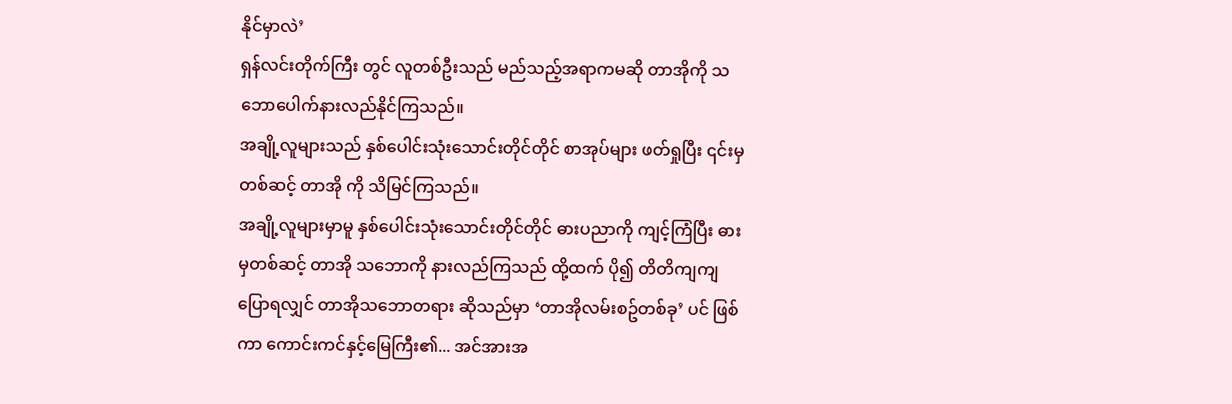နိုင်မှာလဲ’
ရှန်လင်းတိုက်ကြီး တွင် လူတစ်ဦးသည် မည်သည့်အရာကမဆို တာအိုကို သဘောပေါက်နားလည်နိုင်ကြသည်။
အချို့လူများသည် နှစ်ပေါင်းသုံးသောင်းတိုင်တိုင် စာအုပ်များ ဖတ်ရှုပြီး ၎င်းမှတစ်ဆင့် တာအို ကို သိမြင်ကြသည်။
အချို့လူများမှာမူ နှစ်ပေါင်းသုံးသောင်းတိုင်တိုင် ဓားပညာကို ကျင့်ကြံပြီး ဓားမှတစ်ဆင့် တာအို သဘောကို နားလည်ကြသည် ထို့ထက် ပို၍ တိတိကျကျ ပြောရလျှင် တာအိုသဘောတရား ဆိုသည်မှာ ‘တာအိုလမ်းစဥ်တစ်ခု’ ပင် ဖြစ်ကာ ကောင်းကင်နှင့်မြေကြီး၏... အင်အားအ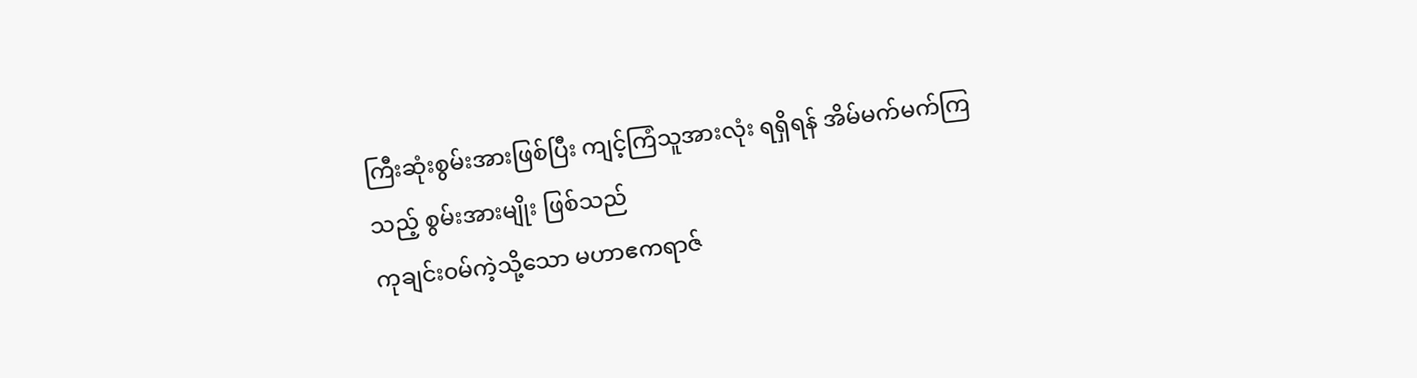ကြီးဆုံးစွမ်းအားဖြစ်ပြီး ကျင့်ကြံသူအားလုံး ရရှိရန် အိမ်မက်မက်ကြသည့် စွမ်းအားမျိုး ဖြစ်သည်
ကုချင်း၀မ်ကဲ့သို့သော မဟာဧကရာဇ်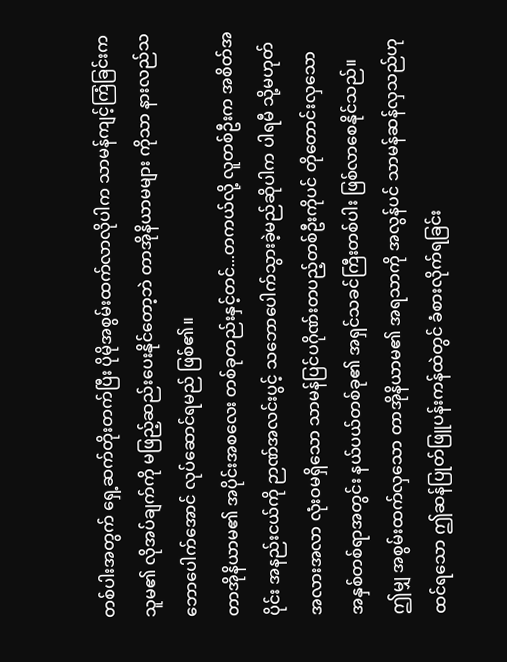တစ်ပါးအတွက် ရှေ့ဆက်တိုးတက်ပြီး ပိုမိုအစွမ်းထက်လာလိုပါက သာမန်ကျင့်ကြံခြင်းက သူမ၏ လိုအပ်ချက်ကို မဖြည့်ဆည်းပေးနိုင်တော့ဘဲ တာအိုနိယာမများ ကိုသာ နားလည်သဘောပေါက်အောင် လုပ်ဆောင်ရမည် ဖြစ်၏။
တာအိုနိယာမ၏ အပိုင်းအစလေး တစ်ခုတည်းနှင့်တင်...တကယ်လို့ လူတစ်ဦးက အစိတ်အပိုင်း အနည်းငယ်ကို ဉာဏ်အလင်းပွင့် သဘောပေါက်သွားခဲ့မည်ဆိုပါက ပါရမီ သို့မဟုတ် အလားအလာ လုံးဝမရှိသော သာမန်ပြင်ပဂိုဏ်းတပည့်တစ်ဦးကိုပင် တိုတောင်းလှသော အနှစ်တစ်ရာအတွင်း နယ်ပယ်တစ်ခု၏ အရှင်သခင်ကြီးတစ်ပါး ဖြစ်လာစေနိုင်သည်။
ဤမျှ အစွမ်းထက်လှသော တာအိုနိယာမ၏ အရသာကို အလွန်ပင် သာမန်ဆန်လှသည်ဟု ထင်ရသော ဤဆန်ပြုတ်ဖြူပန်းကန်ထဲတွင် ခံစားလိုက်ရခြင်း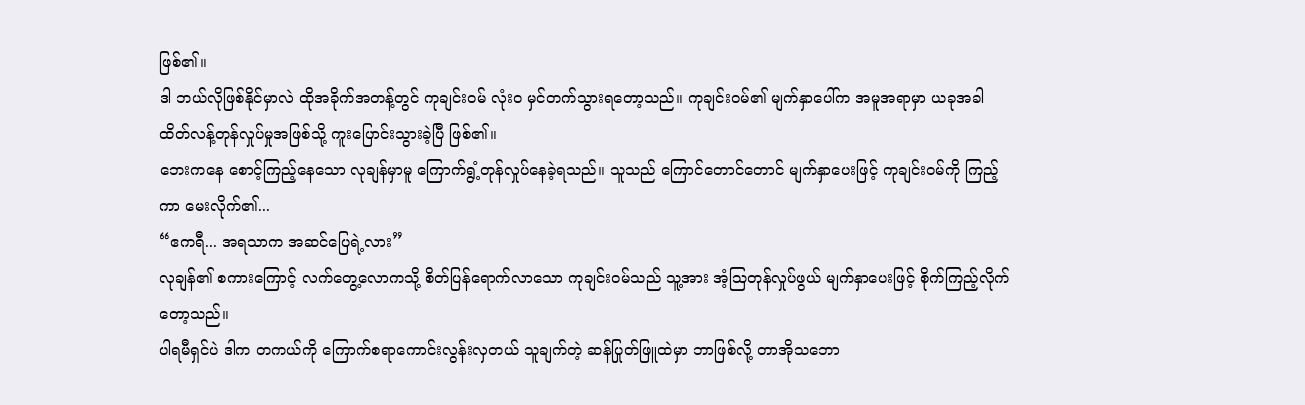ဖြစ်၏။
ဒါ ဘယ်လိုဖြစ်နိုင်မှာလဲ ထိုအခိုက်အတန့်တွင် ကုချင်း၀မ် လုံးဝ မှင်တက်သွားရတော့သည်။ ကုချင်း၀မ်၏ မျက်နှာပေါ်က အမူအရာမှာ ယခုအခါ ထိတ်လန့်တုန်လှုပ်မှုအဖြစ်သို့ ကူးပြောင်းသွားခဲ့ပြီ ဖြစ်၏။
ဘေးကနေ စောင့်ကြည့်နေသော လုချန်မှာမူ ကြောက်ရွံ့တုန်လှုပ်နေခဲ့ရသည်။ သူသည် ကြောင်တောင်တောင် မျက်နှာပေးဖြင့် ကုချင်း၀မ်ကို ကြည့်ကာ မေးလိုက်၏...
“ဧကရီ... အရသာက အဆင်ပြေရဲ့လား”
လုချန်၏ စကားကြောင့် လက်တွေ့လောကသို့ စိတ်ပြန်ရောက်လာသော ကုချင်း၀မ်သည် သူ့အား အံ့ဩတုန်လှုပ်ဖွယ် မျက်နှာပေးဖြင့် စိုက်ကြည့်လိုက်တော့သည်။
ပါရမီရှင်ပဲ ဒါက တကယ်ကို ကြောက်စရာကောင်းလွန်းလှတယ် သူချက်တဲ့ ဆန်ပြုတ်ဖြူထဲမှာ ဘာဖြစ်လို့ တာအိုသဘော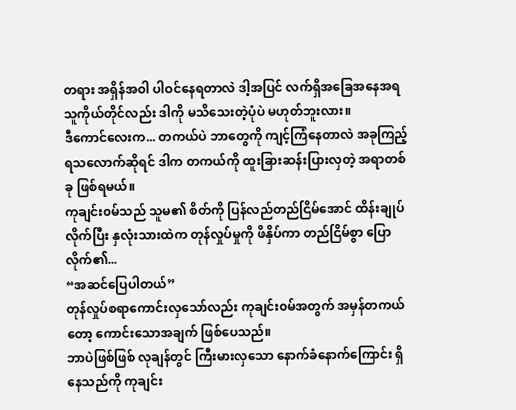တရား အရှိန်အဝါ ပါဝင်နေရတာလဲ ဒါ့အပြင် လက်ရှိအခြေအနေအရ သူကိုယ်တိုင်လည်း ဒါကို မသိသေးတဲ့ပုံပဲ မဟုတ်ဘူးလား။
ဒီကောင်လေးက... တကယ်ပဲ ဘာတွေကို ကျင့်ကြံနေတာလဲ အခုကြည့်ရသလောက်ဆိုရင် ဒါက တကယ်ကို ထူးခြားဆန်းပြားလှတဲ့ အရာတစ်ခု ဖြစ်ရမယ်။
ကုချင်း၀မ်သည် သူမ၏ စိတ်ကို ပြန်လည်တည်ငြိမ်အောင် ထိန်းချုပ်လိုက်ပြီး နှလုံးသားထဲက တုန်လှုပ်မှုကို ဖိနှိပ်ကာ တည်ငြိမ်စွာ ပြောလိုက်၏...
“အဆင်ပြေပါတယ်”
တုန်လှုပ်စရာကောင်းလှသော်လည်း ကုချင်း၀မ်အတွက် အမှန်တကယ်တော့ ကောင်းသောအချက် ဖြစ်ပေသည်။
ဘာပဲဖြစ်ဖြစ် လုချန်တွင် ကြီးမားလှသော နောက်ခံနောက်ကြောင်း ရှိနေသည်ကို ကုချင်း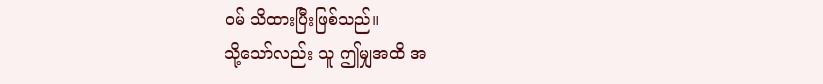၀မ် သိထားပြီးဖြစ်သည်။
သို့သော်လည်း သူ ဤမျှအထိ အ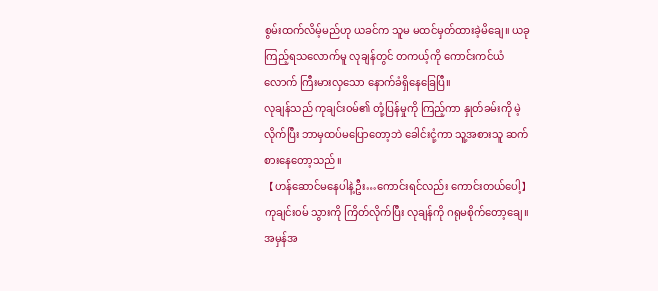စွမ်းထက်လိမ့်မည်ဟု ယခင်က သူမ မထင်မှတ်ထားခဲ့မိချေ။ ယခုကြည့်ရသလောက်မူ လုချန်တွင် တကယ့်ကို ကောင်းကင်ယံလောက် ကြီးမားလှသော နောက်ခံရှိနေခြေပြီ။
လုချန်သည် ကုချင်း၀မ်၏ တုံ့ပြန်မှုကို ကြည့်ကာ နှုတ်ခမ်းကို မဲ့လိုက်ပြီး ဘာမှထပ်မပြောတော့ဘဲ ခေါင်းငုံ့ကာ သူ့အစားသူ ဆက်စားနေတော့သည်။
【ဟန်ဆောင်မနေပါနဲ့ဦး…ကောင်းရင်လည်း ကောင်းတယ်ပေါ့】
ကုချင်း၀မ် သွားကို ကြိတ်လိုက်ပြီး လုချန်ကို ဂရုမစိုက်တော့ချေ။ အမှန်အ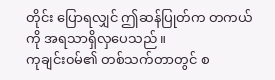တိုင်း ပြောရလျှင် ဤဆန်ပြုတ်က တကယ်ကို အရသာရှိလှပေသည်။
ကုချင်း၀မ်၏ တစ်သက်တာတွင် စ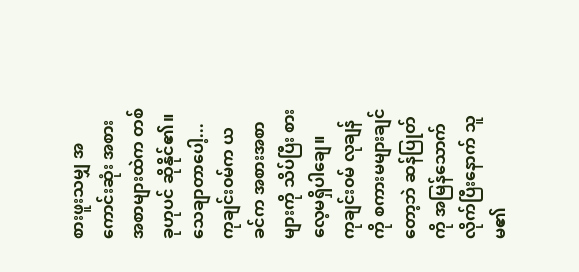စားဖူးသမျှ အကောင်းဆုံး အစားအစာများထဲက တစ်ခုဟုပင် ဆိုနိုင်၏။ သေချာတာပေါ့... ကုချင်း၀မ်က ယခင်က အစားအစာများကို သိပ်ပြီး စားလေ့မရှိပါချေ။
ကုချင်း၀မ် လုချန်ကို စကားမများချင်တော့ဘဲ ဆန်ပြုတ်ကို အမြန်သောက်လိုက်ပြီးနောက် သူမ၏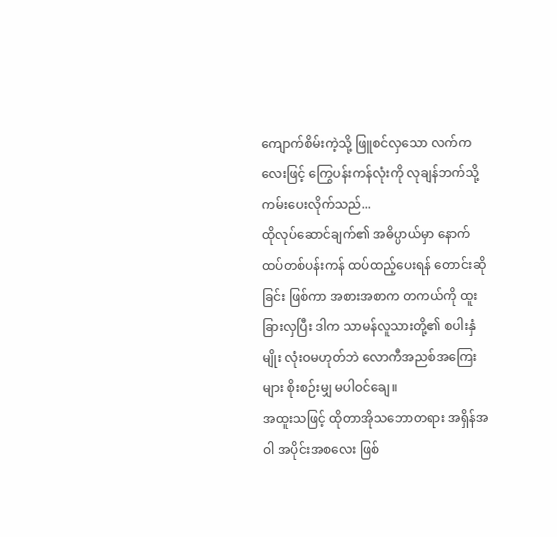ကျောက်စိမ်းကဲ့သို့ ဖြူစင်လှသော လက်ကလေးဖြင့် ကြွေပန်းကန်လုံးကို လုချန်ဘက်သို့ ကမ်းပေးလိုက်သည်...
ထိုလုပ်ဆောင်ချက်၏ အဓိပ္ပာယ်မှာ နောက်ထပ်တစ်ပန်းကန် ထပ်ထည့်ပေးရန် တောင်းဆိုခြင်း ဖြစ်ကာ အစားအစာက တကယ်ကို ထူးခြားလှပြီး ဒါက သာမန်လူသားတို့၏ စပါးနှံမျိုး လုံးဝမဟုတ်ဘဲ လောကီအညစ်အကြေးများ စိုးစဉ်းမျှ မပါဝင်ချေ။
အထူးသဖြင့် ထိုတာအိုသဘောတရား အရှိန်အဝါ အပိုင်းအစလေး ဖြစ်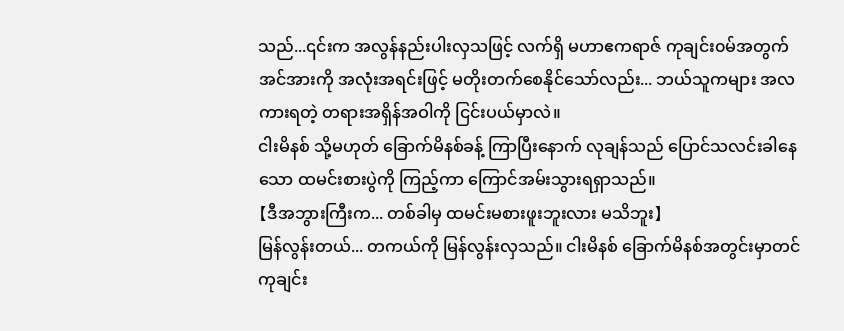သည်...၎င်းက အလွန်နည်းပါးလှသဖြင့် လက်ရှိ မဟာဧကရာဇ် ကုချင်း၀မ်အတွက် အင်အားကို အလုံးအရင်းဖြင့် မတိုးတက်စေနိုင်သော်လည်း... ဘယ်သူကများ အလကားရတဲ့ တရားအရှိန်အဝါကို ငြင်းပယ်မှာလဲ။
ငါးမိနစ် သို့မဟုတ် ခြောက်မိနစ်ခန့် ကြာပြီးနောက် လုချန်သည် ပြောင်သလင်းခါနေသော ထမင်းစားပွဲကို ကြည့်ကာ ကြောင်အမ်းသွားရရှာသည်။
【ဒီအဘွားကြီးက... တစ်ခါမှ ထမင်းမစားဖူးဘူးလား မသိဘူး】
မြန်လွန်းတယ်... တကယ်ကို မြန်လွန်းလှသည်။ ငါးမိနစ် ခြောက်မိနစ်အတွင်းမှာတင် ကုချင်း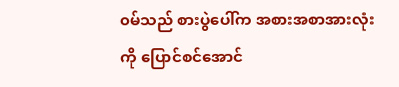၀မ်သည် စားပွဲပေါ်က အစားအစာအားလုံးကို ပြောင်စင်အောင်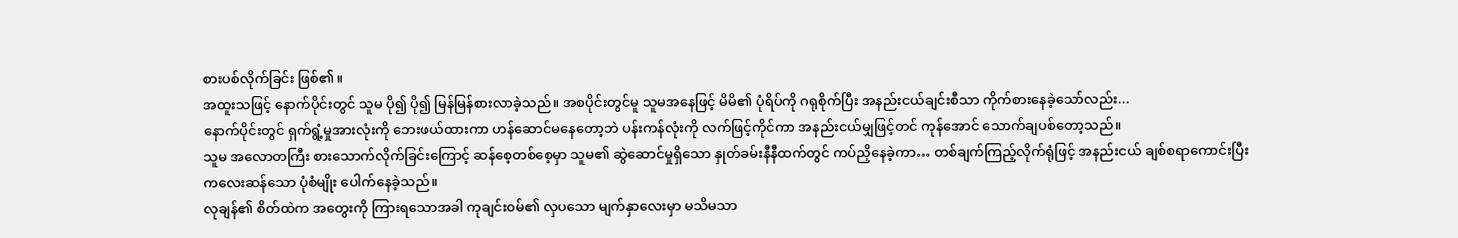စားပစ်လိုက်ခြင်း ဖြစ်၏။
အထူးသဖြင့် နောက်ပိုင်းတွင် သူမ ပို၍ ပို၍ မြန်မြန်စားလာခဲ့သည်။ အစပိုင်းတွင်မူ သူမအနေဖြင့် မိမိ၏ ပုံရိပ်ကို ဂရုစိုက်ပြီး အနည်းငယ်ချင်းစီသာ ကိုက်စားနေခဲ့သော်လည်း...
နောက်ပိုင်းတွင် ရှက်ရွံ့မှုအားလုံးကို ဘေးဖယ်ထားကာ ဟန်ဆောင်မနေတော့ဘဲ ပန်းကန်လုံးကို လက်ဖြင့်ကိုင်ကာ အနည်းငယ်မျှဖြင့်တင် ကုန်အောင် သောက်ချပစ်တော့သည်။
သူမ အလောတကြီး စားသောက်လိုက်ခြင်းကြောင့် ဆန်စေ့တစ်စေ့မှာ သူမ၏ ဆွဲဆောင်မှုရှိသော နှုတ်ခမ်းနီနီထက်တွင် ကပ်ညှိနေခဲ့ကာ… တစ်ချက်ကြည့်လိုက်ရုံဖြင့် အနည်းငယ် ချစ်စရာကောင်းပြီး ကလေးဆန်သော ပုံစံမျိုး ပေါက်နေခဲ့သည်။
လုချန်၏ စိတ်ထဲက အတွေးကို ကြားရသောအခါ ကုချင်း၀မ်၏ လှပသော မျက်နှာလေးမှာ မသိမသာ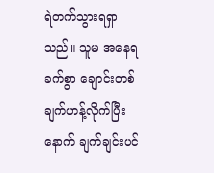ရဲတက်သွားရရှာသည်။ သူမ အနေရခက်စွာ ချောင်းတစ်ချက်ဟန့်လိုက်ပြီးနောက် ချက်ချင်းပင်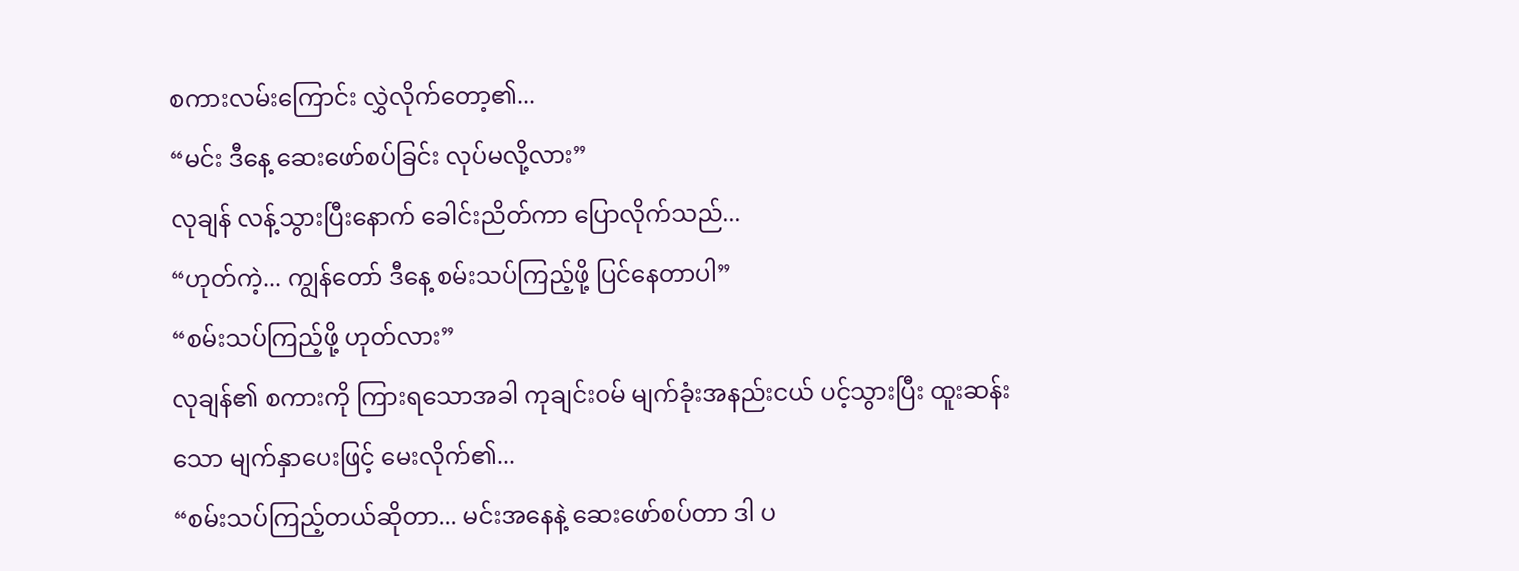စကားလမ်းကြောင်း လွှဲလိုက်တော့၏...
“မင်း ဒီနေ့ ဆေးဖော်စပ်ခြင်း လုပ်မလို့လား”
လုချန် လန့်သွားပြီးနောက် ခေါင်းညိတ်ကာ ပြောလိုက်သည်...
“ဟုတ်ကဲ့... ကျွန်တော် ဒီနေ့ စမ်းသပ်ကြည့်ဖို့ ပြင်နေတာပါ”
“စမ်းသပ်ကြည့်ဖို့ ဟုတ်လား”
လုချန်၏ စကားကို ကြားရသောအခါ ကုချင်း၀မ် မျက်ခုံးအနည်းငယ် ပင့်သွားပြီး ထူးဆန်းသော မျက်နှာပေးဖြင့် မေးလိုက်၏...
“စမ်းသပ်ကြည့်တယ်ဆိုတာ... မင်းအနေနဲ့ ဆေးဖော်စပ်တာ ဒါ ပ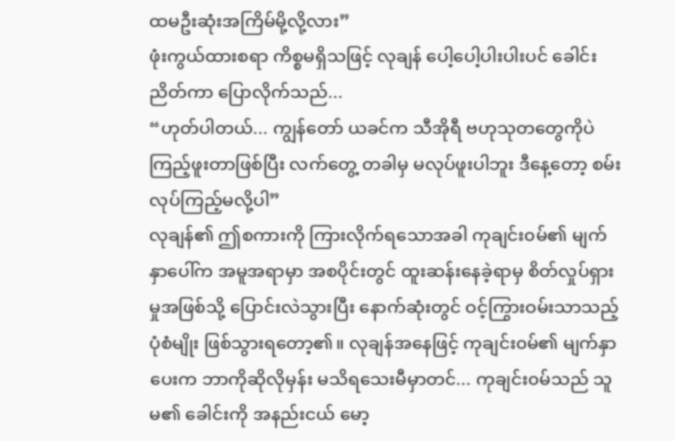ထမဦးဆုံးအကြိမ်မို့လို့လား”
ဖုံးကွယ်ထားစရာ ကိစ္စမရှိသဖြင့် လုချန် ပေါ့ပေါ့ပါးပါးပင် ခေါင်းညိတ်ကာ ပြောလိုက်သည်...
“ဟုတ်ပါတယ်... ကျွန်တော် ယခင်က သီအိုရီ ဗဟုသုတတွေကိုပဲ ကြည့်ဖူးတာဖြစ်ပြီး လက်တွေ့ တခါမှ မလုပ်ဖူးပါဘူး ဒီနေ့တော့ စမ်းလုပ်ကြည့်မလို့ပါ”
လုချန်၏ ဤစကားကို ကြားလိုက်ရသောအခါ ကုချင်း၀မ်၏ မျက်နှာပေါ်က အမူအရာမှာ အစပိုင်းတွင် ထူးဆန်းနေခဲ့ရာမှ စိတ်လှုပ်ရှားမှုအဖြစ်သို့ ပြောင်းလဲသွားပြီး နောက်ဆုံးတွင် ဝင့်ကြွားဝမ်းသာသည့် ပုံစံမျိုး ဖြစ်သွားရတော့၏။ လုချန်အနေဖြင့် ကုချင်း၀မ်၏ မျက်နှာပေးက ဘာကိုဆိုလိုမှန်း မသိရသေးမီမှာတင်... ကုချင်း၀မ်သည် သူမ၏ ခေါင်းကို အနည်းငယ် မော့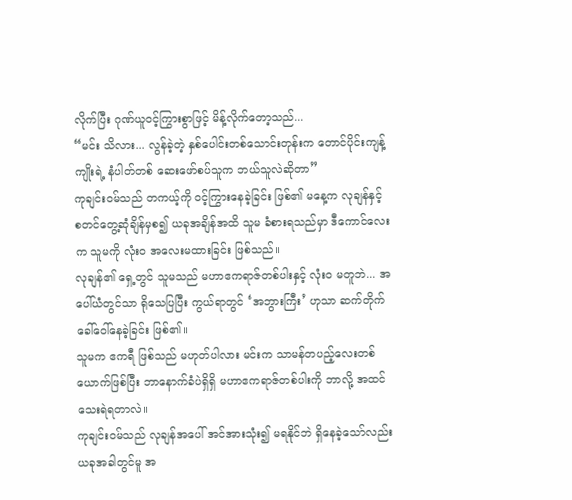လိုက်ပြီး ဂုဏ်ယူဝင့်ကြွားစွာဖြင့် မိန့်လိုက်တော့သည်...
“မင်း သိလား... လွန်ခဲ့တဲ့ နှစ်ပေါင်းတစ်သောင်းတုန်းက တောင်ပိုင်းကျန့်ကျိုးရဲ့ နံပါတ်တစ် ဆေးဖော်စပ်သူက ဘယ်သူလဲဆိုတာ”
ကုချင်း၀မ်သည် တကယ့်ကို ဝင့်ကြွားနေခဲ့ခြင်း ဖြစ်၏ မနေ့က လုချန်နှင့် စတင်တွေ့ဆုံချိန်မှစ၍ ယခုအချိန်အထိ သူမ ခံစားရသည်မှာ ဒီကောင်လေးက သူမကို လုံးဝ အလေးမထားခြင်း ဖြစ်သည်။
လုချန်၏ ရှေ့တွင် သူမသည် မဟာဧကရာဇ်တစ်ပါးနှင့် လုံးဝ မတူဘဲ... အပေါ်ယံတွင်သာ ရိုသေပြပြီး ကွယ်ရာတွင် ‘အဘွားကြီး’ ဟုသာ ဆက်တိုက် ခေါ်ဝေါ်နေခဲ့ခြင်း ဖြစ်၏။
သူမက ဧကရီ ဖြစ်သည် မဟုတ်ပါလား မင်းက သာမန်တပည့်လေးတစ်ယောက်ဖြစ်ပြီး ဘာနောက်ခံပဲရှိရှိ မဟာဧကရာဇ်တစ်ပါးကို ဘာလို့ အထင်သေးရဲရတာလဲ။
ကုချင်း၀မ်သည် လုချန်အပေါ် အင်အားသုံး၍ မရနိုင်ဘဲ ရှိနေခဲ့သော်လည်း ယခုအခါတွင်မူ အ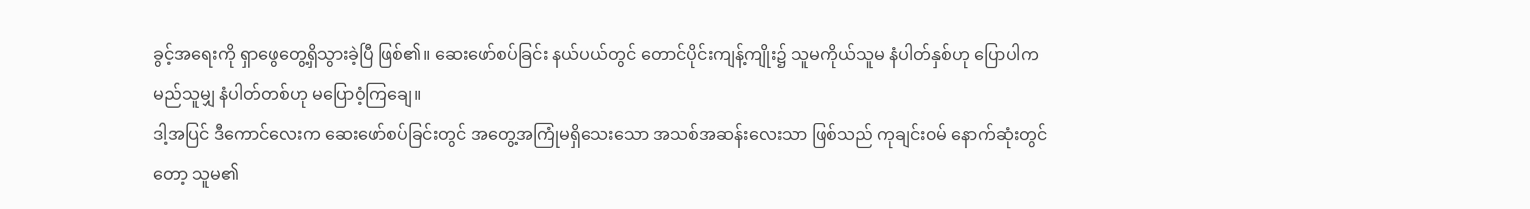ခွင့်အရေးကို ရှာဖွေတွေ့ရှိသွားခဲ့ပြီ ဖြစ်၏။ ဆေးဖော်စပ်ခြင်း နယ်ပယ်တွင် တောင်ပိုင်းကျန့်ကျိုး၌ သူမကိုယ်သူမ နံပါတ်နှစ်ဟု ပြောပါက မည်သူမျှ နံပါတ်တစ်ဟု မပြောဝံ့ကြချေ။
ဒါ့အပြင် ဒီကောင်လေးက ဆေးဖော်စပ်ခြင်းတွင် အတွေ့အကြုံမရှိသေးသော အသစ်အဆန်းလေးသာ ဖြစ်သည် ကုချင်း၀မ် နောက်ဆုံးတွင်တော့ သူမ၏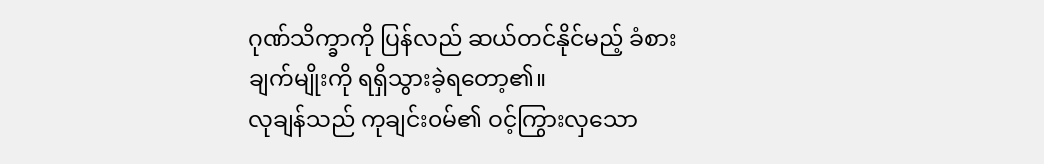ဂုဏ်သိက္ခာကို ပြန်လည် ဆယ်တင်နိုင်မည့် ခံစားချက်မျိုးကို ရရှိသွားခဲ့ရတော့၏။
လုချန်သည် ကုချင်း၀မ်၏ ဝင့်ကြွားလှသော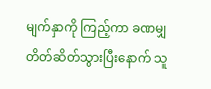မျက်နှာကို ကြည့်ကာ ခဏမျှ တိတ်ဆိတ်သွားပြီးနောက် သူ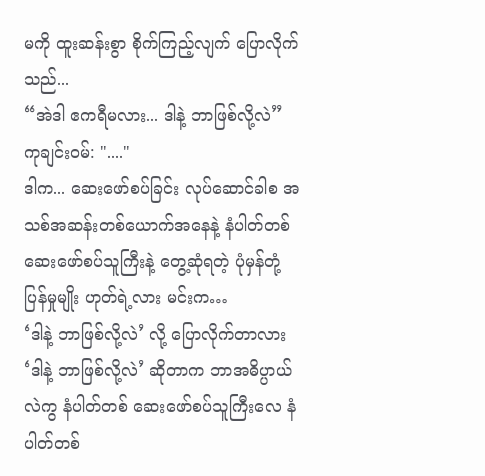မကို ထူးဆန်းစွာ စိုက်ကြည့်လျက် ပြောလိုက်သည်...
“အဲဒါ ဧကရီမလား... ဒါနဲ့ ဘာဖြစ်လို့လဲ”
ကုချင်း၀မ်: "...."
ဒါက... ဆေးဖော်စပ်ခြင်း လုပ်ဆောင်ခါစ အသစ်အဆန်းတစ်ယောက်အနေနဲ့ နံပါတ်တစ် ဆေးဖော်စပ်သူကြီးနဲ့ တွေ့ဆုံရတဲ့ ပုံမှန်တုံ့ပြန်မှုမျိုး ဟုတ်ရဲ့လား မင်းက…
‘ဒါနဲ့ ဘာဖြစ်လို့လဲ’ လို့ ပြောလိုက်တာလား ‘ဒါနဲ့ ဘာဖြစ်လို့လဲ’ ဆိုတာက ဘာအဓိပ္ပာယ်လဲကွ နံပါတ်တစ် ဆေးဖော်စပ်သူကြီးလေ နံပါတ်တစ်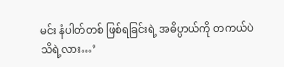မင်း နံပါတ်တစ် ဖြစ်ရခြင်းရဲ့ အဓိပ္ပာယ်ကို တကယ်ပဲ သိရဲ့လား…’